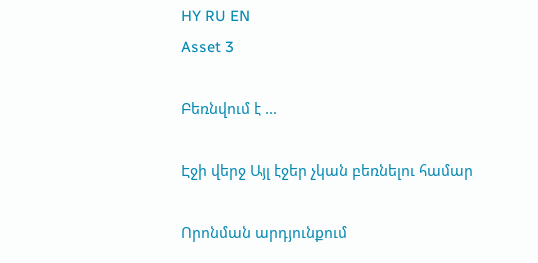HY RU EN
Asset 3

Բեռնվում է ...

Էջի վերջ Այլ էջեր չկան բեռնելու համար

Որոնման արդյունքում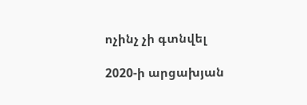ոչինչ չի գտնվել

2020-ի արցախյան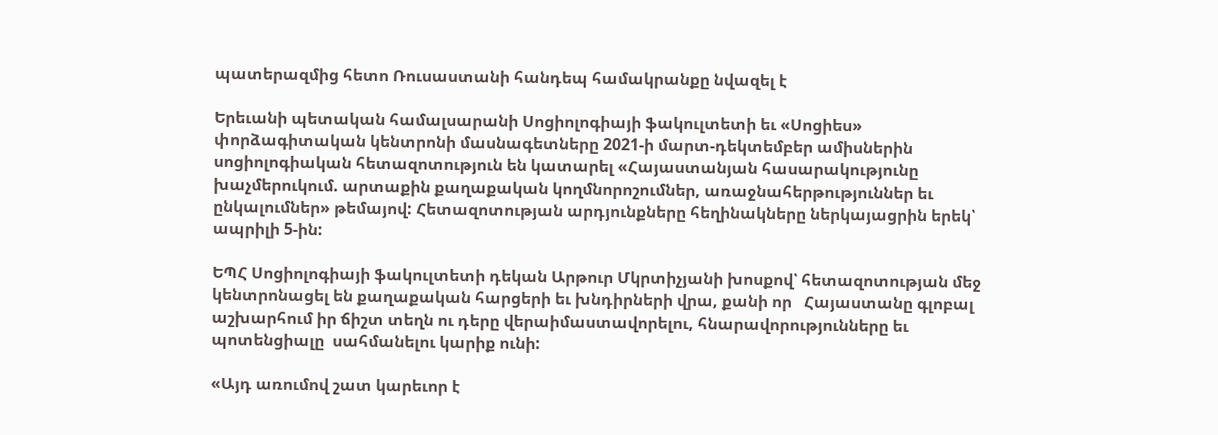պատերազմից հետո Ռուսաստանի հանդեպ համակրանքը նվազել է

Երեւանի պետական համալսարանի Սոցիոլոգիայի ֆակուլտետի եւ «Սոցիես» փորձագիտական կենտրոնի մասնագետները 2021-ի մարտ-դեկտեմբեր ամիսներին սոցիոլոգիական հետազոտություն են կատարել «Հայաստանյան հասարակությունը խաչմերուկում. արտաքին քաղաքական կողմնորոշումներ, առաջնահերթություններ եւ ընկալումներ» թեմայով: Հետազոտության արդյունքները հեղինակները ներկայացրին երեկ՝ ապրիլի 5-ին:

ԵՊՀ Սոցիոլոգիայի ֆակուլտետի դեկան Արթուր Մկրտիչյանի խոսքով՝ հետազոտության մեջ կենտրոնացել են քաղաքական հարցերի եւ խնդիրների վրա, քանի որ   Հայաստանը գլոբալ աշխարհում իր ճիշտ տեղն ու դերը վերաիմաստավորելու, հնարավորությունները եւ պոտենցիալը  սահմանելու կարիք ունի:

«Այդ առումով շատ կարեւոր է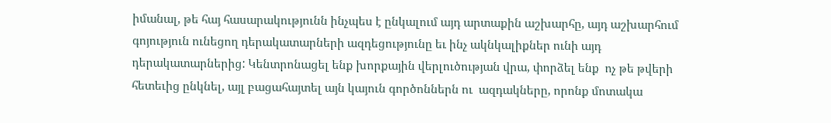իմանալ, թե հայ հասարակությունն ինչպես է ընկալում այդ արտաքին աշխարհը, այդ աշխարհում գոյություն ունեցող դերակատարների ազդեցությունը եւ ինչ ակնկալիքներ ունի այդ դերակատարներից: Կենտրոնացել ենք խորքային վերլուծության վրա, փորձել ենք  ոչ թե թվերի հետեւից ընկնել, այլ բացահայտել այն կայուն գործոններն ու  ազդակները, որոնք մոտակա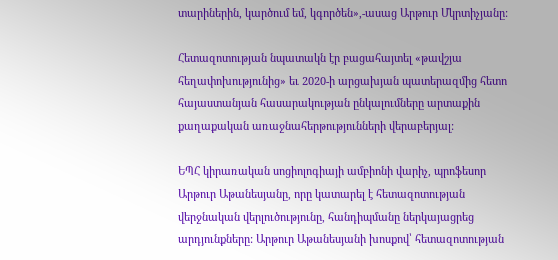տարիներին, կարծում եմ, կգործեն»,-ասաց Արթուր Մկրտիչյանը:

Հետազոտության նպատակն էր բացահայտել «թավշյա հեղափոխությունից» եւ 2020-ի արցախյան պատերազմից հետո հայաստանյան հասարակության ընկալումները արտաքին քաղաքական առաջնահերթությունների վերաբերյալ:

ԵՊՀ կիրառական սոցիոլոգիայի ամբիոնի վարիչ, պրոֆեսոր Արթուր Աթանեսյանը, որը կատարել է հետազոտության վերջնական վերլուծությունը, հանդիպմանը ներկայացրեց արդյունքները: Արթուր Աթանեսյանի խոսքով՝ հետազոտության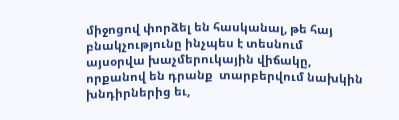միջոցով փորձել են հասկանալ, թե հայ բնակչությունը ինչպես է տեսնում այսօրվա խաչմերուկային վիճակը, որքանով են դրանք  տարբերվում նախկին խնդիրներից եւ,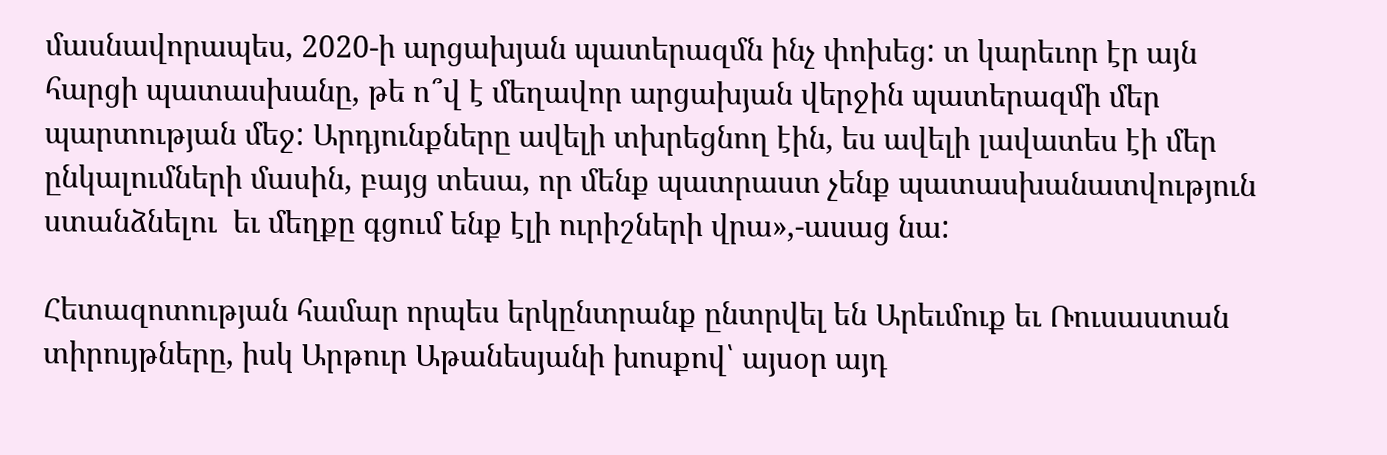մասնավորապես, 2020-ի արցախյան պատերազմն ինչ փոխեց: տ կարեւոր էր այն հարցի պատասխանը, թե ո՞վ է մեղավոր արցախյան վերջին պատերազմի մեր պարտության մեջ: Արդյունքները ավելի տխրեցնող էին, ես ավելի լավատես էի մեր ընկալումների մասին, բայց տեսա, որ մենք պատրաստ չենք պատասխանատվություն ստանձնելու  եւ մեղքը գցում ենք էլի ուրիշների վրա»,-ասաց նա:

Հետազոտության համար որպես երկընտրանք ընտրվել են Արեւմուք եւ Ռուսաստան տիրույթները, իսկ Արթուր Աթանեսյանի խոսքով՝ այսօր այդ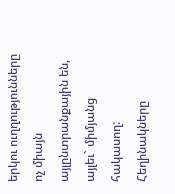երկու ուղղությունները ոչ միայն այլընտրանքային են, այլեւ` միմյանց հակասող: Հեղինակները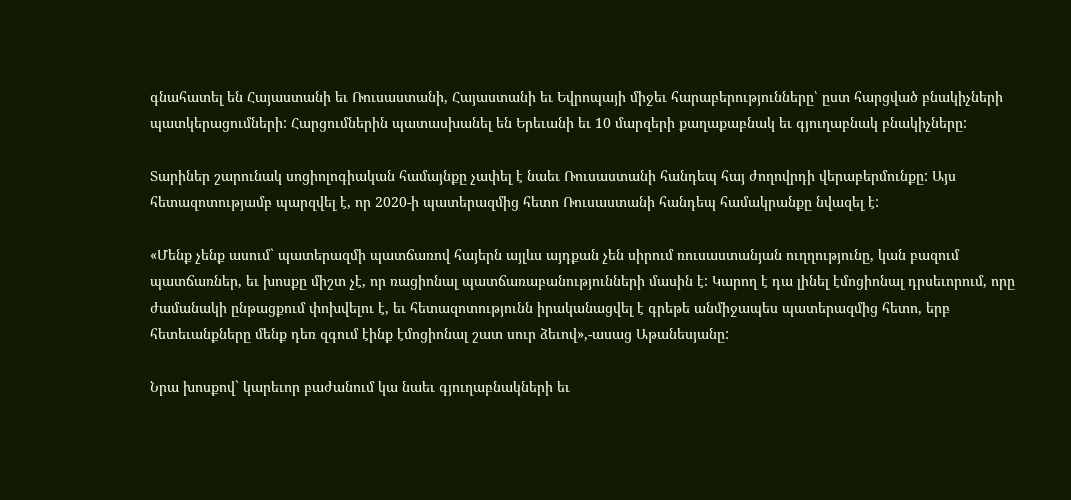գնահատել են Հայաստանի եւ Ռուսաստանի, Հայաստանի եւ Եվրոպայի միջեւ հարաբերությունները՝ ըստ հարցված բնակիչների պատկերացումների: Հարցումներին պատասխանել են Երեւանի եւ 10 մարզերի քաղաքաբնակ եւ գյուղաբնակ բնակիչները:

Տարիներ շարունակ սոցիոլոգիական համայնքը չափել է նաեւ Ռուսաստանի հանդեպ հայ ժողովրդի վերաբերմունքը: Այս հետազոտությամբ պարզվել է, որ 2020-ի պատերազմից հետո Ռուսաստանի հանդեպ համակրանքը նվազել է:

«Մենք չենք ասում` պատերազմի պատճառով հայերն այլևս այդքան չեն սիրում ռուսաստանյան ուղղությունը, կան բազում պատճառներ, եւ խոսքը միշտ չէ, որ ռացիոնալ պատճառաբանությունների մասին է: Կարող է դա լինել էմոցիոնալ դրսեւորում, որը ժամանակի ընթացքում փոխվելու է, եւ հետազոտությունն իրականացվել է գրեթե անմիջապես պատերազմից հետո, երբ հետեւանքները մենք դեռ զգում էինք էմոցիոնալ շատ սուր ձեւով»,-ասաց Աթանեսյանը:

Նրա խոսքով` կարեւոր բաժանում կա նաեւ գյուղաբնակների եւ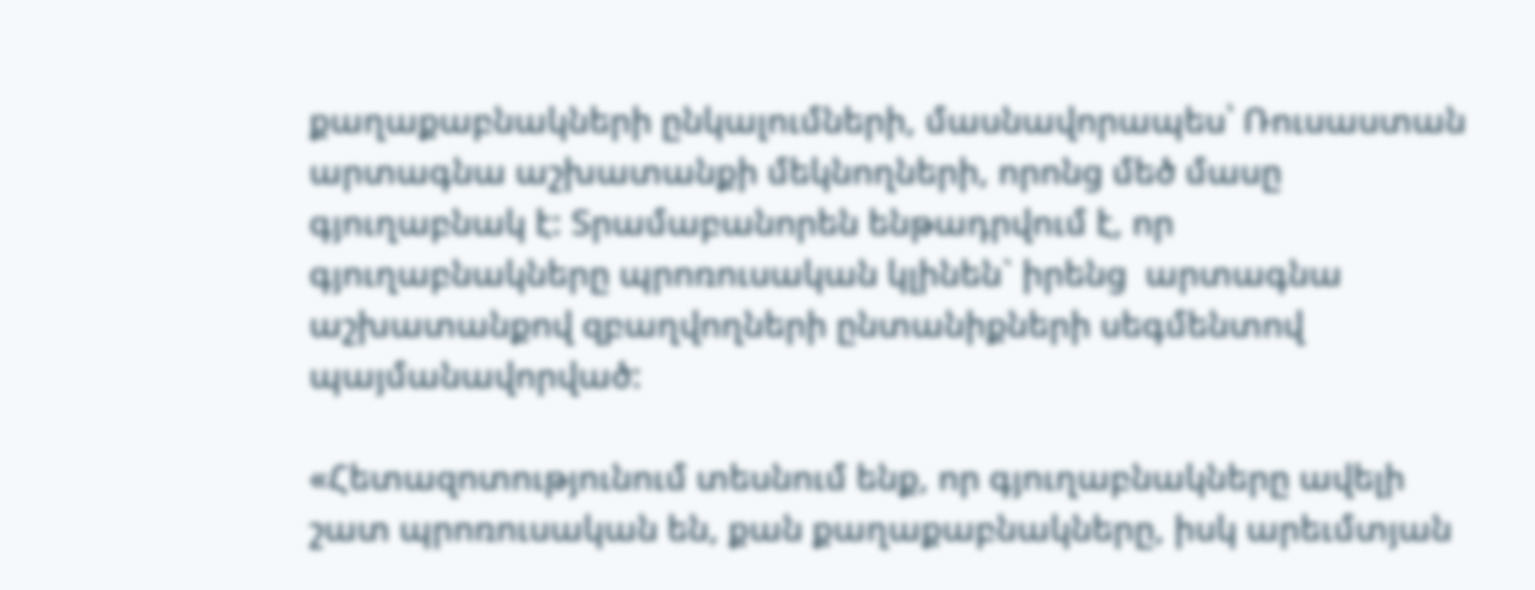քաղաքաբնակների ընկալումների, մասնավորապես՝ Ռուսաստան արտագնա աշխատանքի մեկնողների, որոնց մեծ մասը գյուղաբնակ է: Տրամաբանորեն ենթադրվում է, որ գյուղաբնակները պրոռուսական կլինեն` իրենց  արտագնա աշխատանքով զբաղվողների ընտանիքների սեգմենտով պայմանավորված:

«Հետազոտությունում տեսնում ենք, որ գյուղաբնակները ավելի շատ պրոռուսական են, քան քաղաքաբնակները, իսկ արեւմտյան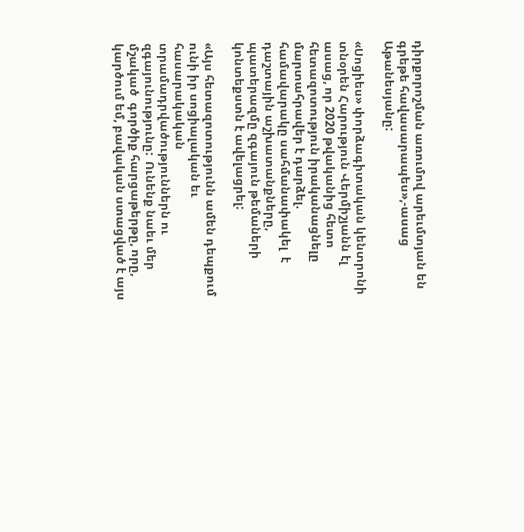դիրքորոշման առումով արեւմտյան են գրեթե հավասարապես»,-ասաց Աթանեսյանը:

«Սոցիես» փորձագիտական կենտրոնի տնօրեն Հարություն Վերմիշյանն էլ ասաց, որ 2020 թվականից հետո հետազոտություն իրականացնելը մարտահրավեր է դարձել. համավարակը սահմանափակել  է դաշտային աշխատանքները, պատերազմը զգայուն թեմաների կոնտեքստն է ավելացրել:

«Այս հետազոտությունն ամեն դեպքում ունի իր սոցիալական եւ հասարակական տրամադրվածություններն ու զգայունությունը:  Ունենք նաեւ մեր մշակած  գործիք հարցաթերթը, որը, կարծում եմ, բավական ստացված է այս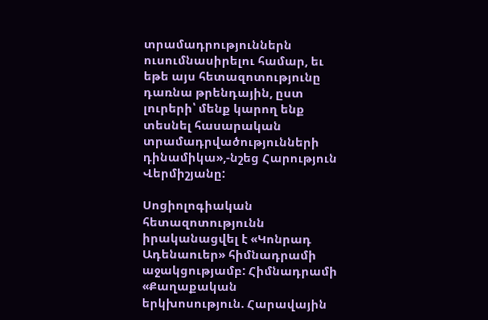տրամադրություններն ուսումնասիրելու համար, եւ եթե այս հետազոտությունը դառնա թրենդային, ըստ լուրերի՝ մենք կարող ենք տեսնել հասարական տրամադրվածությունների դինամիկա»,-նշեց Հարություն Վերմիշյանը:

Սոցիոլոգիական հետազոտությունն իրականացվել է «Կոնրադ Ադենաուեր» հիմնադրամի աջակցությամբ: Հիմնադրամի «Քաղաքական երկխոսություն. Հարավային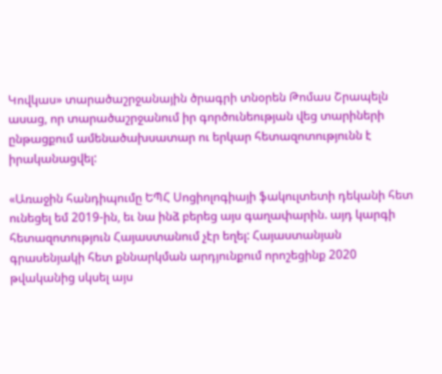Կովկաս» տարածաշրջանային ծրագրի տնօրեն Թոմաս Շրապելն ասաց, որ տարածաշրջանում իր գործունեության վեց տարիների ընթացքում ամենածախսատար ու երկար հետազոտությունն է իրականացվել:

«Առաջին հանդիպումը ԵՊՀ Սոցիոլոգիայի ֆակուլտետի դեկանի հետ ունեցել եմ 2019-ին, եւ նա ինձ բերեց այս գաղափարին. այդ կարգի հետազոտություն Հայաստանում չէր եղել: Հայաստանյան գրասենյակի հետ քննարկման արդյունքում որոշեցինք 2020 թվականից սկսել այս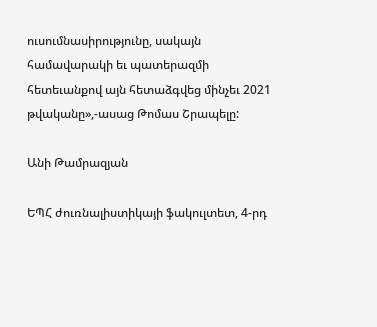ուսումնասիրությունը, սակայն համավարակի եւ պատերազմի հետեւանքով այն հետաձգվեց մինչեւ 2021 թվականը»,-ասաց Թոմաս Շրապելը:

Անի Թամրազյան

ԵՊՀ ժուռնալիստիկայի ֆակուլտետ, 4-րդ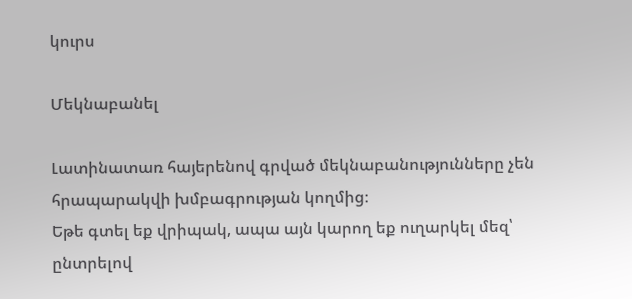կուրս

Մեկնաբանել

Լատինատառ հայերենով գրված մեկնաբանությունները չեն հրապարակվի խմբագրության կողմից։
Եթե գտել եք վրիպակ, ապա այն կարող եք ուղարկել մեզ՝ ընտրելով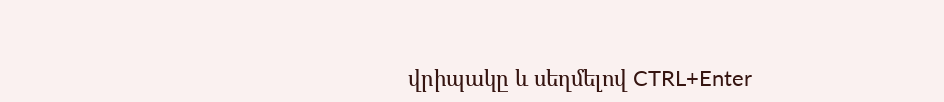վրիպակը և սեղմելով CTRL+Enter